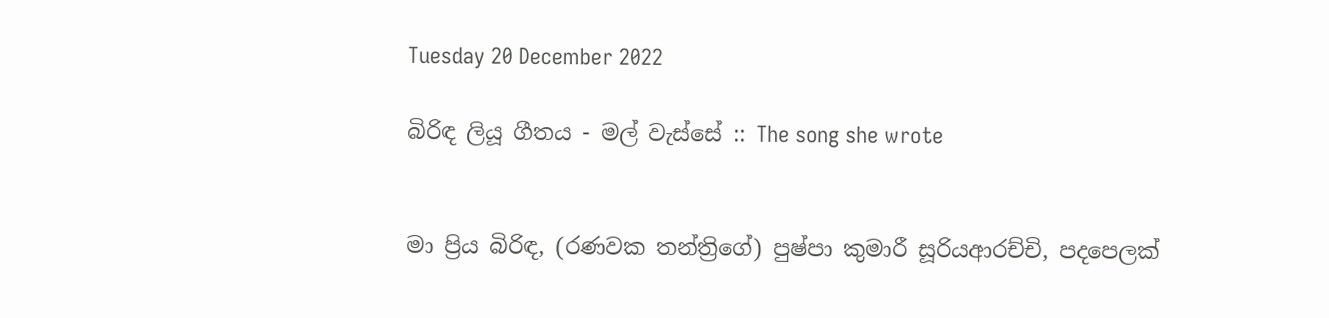Tuesday 20 December 2022

බිරිඳ ලියූ ගීතය - මල් වැස්සේ :: The song she wrote


මා ප්‍රිය බිරිඳ, (රණවක තන්ත්‍රිගේ) පුෂ්පා කුමාරී සූරියආරච්චි, පදපෙලක්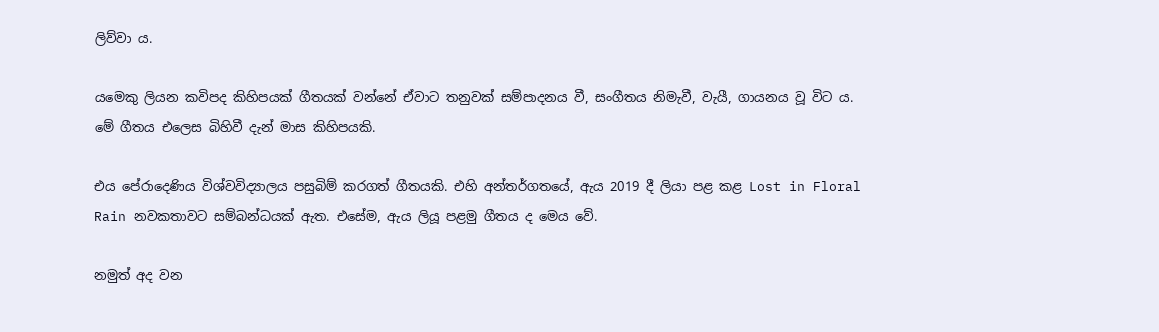ලිව්වා ය.

යමෙකු ලියන කවිපද කිහිපයක් ගීතයක් වන්නේ ඒවාට තනුවක් සම්පාදනය වී, සංගීතය නිමැවී, වැයී, ගායනය වූ විට ය. මේ ගීතය එලෙස බිහිවී දැන් මාස කිහිපයකි.

එය පේරාදෙණිය විශ්වවිද්‍යාලය පසුබිම් කරගත් ගීතයකි. එහි අන්තර්ගතයේ, ඇය 2019 දී ලියා පළ කළ Lost in Floral Rain නවකතාවට සම්බන්ධයක් ඇත. එසේම, ඇය ලියූ පළමු ගීතය ද මෙය වේ.

නමුත් අද වන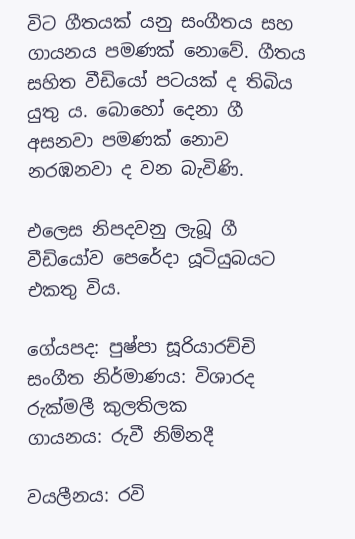විට ගීතයක් යනු සංගීතය සහ ගායනය පමණක් නොවේ. ගීතය සහිත වීඩියෝ පටයක් ද තිබිය යුතු ය. බොහෝ දෙනා ගී අසනවා පමණක් නොව නරඹනවා ද වන බැවිණි.

එලෙස නිපදවනු ලැබූ ගී වීඩියෝව පෙරේදා යූටියුබයට එකතු විය.

ගේයපද: පුෂ්පා සූරියාරච්චි
සංගීත නිර්මාණය: විශාරද රුක්මලී කුලතිලක
ගායනය: රුවී නිම්නදී

වයලීනය: රවි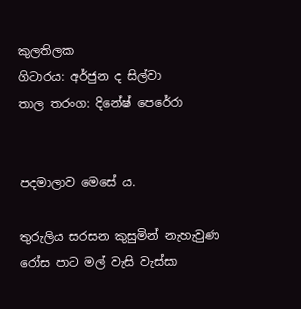කුලතිලක
ගිටාරය: අර්ජුන ද සිල්වා
තාල තරංග: දිනේෂ් පෙරේරා


පදමාලාව මෙසේ ය.

තුරුලිය සරසන කුසුමින් නැහැවුණ
රෝස පාට මල් වැසි වැස්සා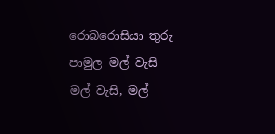රොබරොසියා තුරු පාමුල මල් වැසි
මල් වැසි, මල්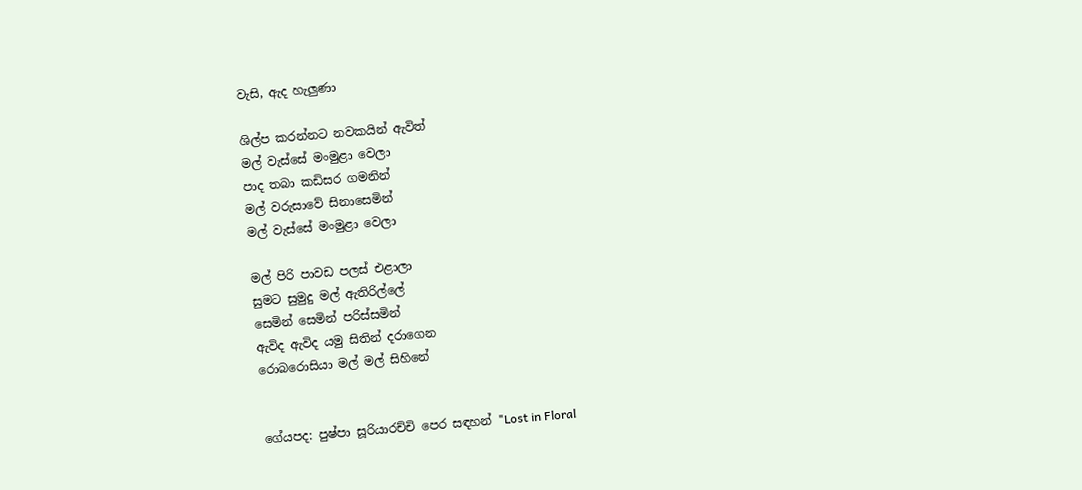වැසි, ඇද හැලුණා

ශිල්ප කරන්නට නවකයින් ඇවිත්
මල් වැස්සේ මංමුළා වෙලා
පාද තබා කඩිසර ගමනින්
මල් වරුසාවේ සිනාසෙමින්
මල් වැස්සේ මංමුළා වෙලා

මල් පිරි පාවඩ පලස් එළාලා
සුමට සුමුදු මල් ඇතිරිල්ලේ
සෙමින් සෙමින් පරිස්සමින්
ඇවිද ඇවිද යමු සිතින් දරාගෙන
රොබරොසියා මල් මල් සිහිනේ


ගේයපද: පුෂ්පා සූරියාරච්චි පෙර සඳහන් "Lost in Floral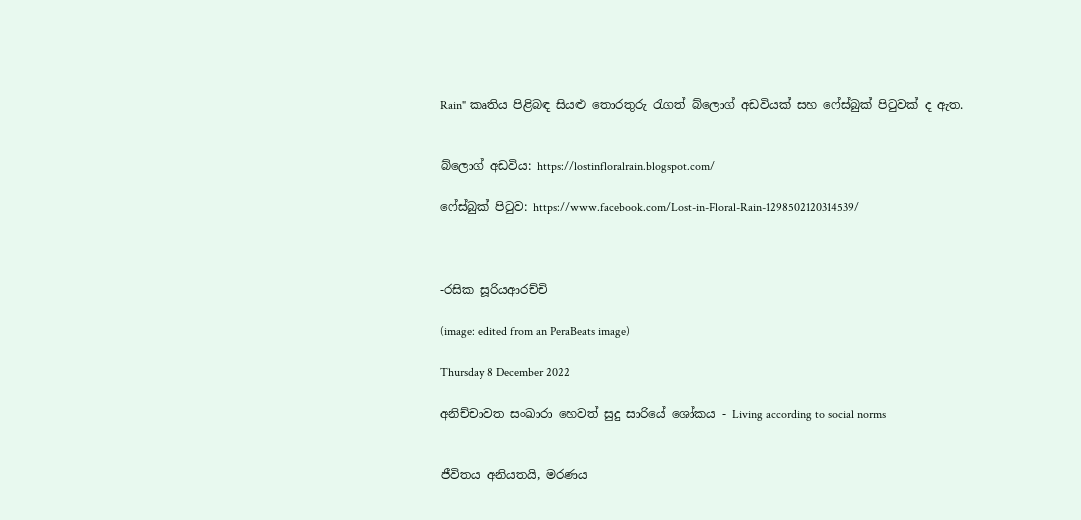Rain" කෘතිය පිළිබඳ සියළු තොරතුරු රැගත් බ්ලොග් අඩවියක් සහ ෆේස්බුක් පිටුවක් ද ඇත.


බ්ලොග් අඩවිය: https://lostinfloralrain.blogspot.com/

ෆේස්බුක් පිටුව: https://www.facebook.com/Lost-in-Floral-Rain-1298502120314539/



-රසික සූරියආරච්චි

(image: edited from an PeraBeats image)

Thursday 8 December 2022

අනිච්චාවත සංඛාරා හෙවත් සුදු සාරියේ ශෝකය - Living according to social norms


ජීවිතය අනියතයි, මරණය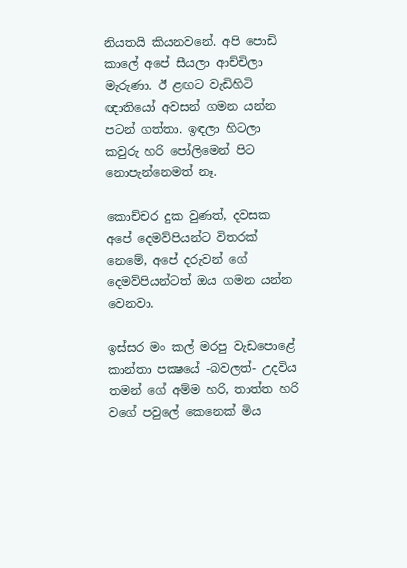නියතයි කියනවනේ. අපි පොඩි කාලේ අපේ සීයලා ආච්චිලා මැරුණා. ඊ ළඟට වැඩිහිටි ඥාතියෝ අවසන් ගමන යන්න පටන් ගත්තා. ඉඳලා හිටලා කවුරු හරි පෝලිමෙන් පිට නොපැන්නෙමත් නෑ.

කොච්චර දුක වුණත්, දවසක අපේ දෙමව්පියන්ට විතරක් නෙමේ, අපේ දරුවන් ගේ දෙමව්පියන්ටත් ඔය ගමන යන්න වෙනවා.

ඉස්සර මං කල් මරපු වැඩපොළේ කාන්තා පක්‍ෂයේ -බවලත්- උදවිය තමන් ගේ අම්ම හරි, තාත්ත හරි වගේ පවුලේ කෙනෙක් මිය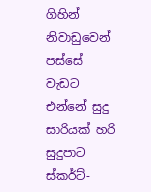ගිහින් නිවාඩුවෙන් පස්සේ වැඩට එන්නේ සුදු සාරියක් හරි සුදුපාට ස්කර්ට්-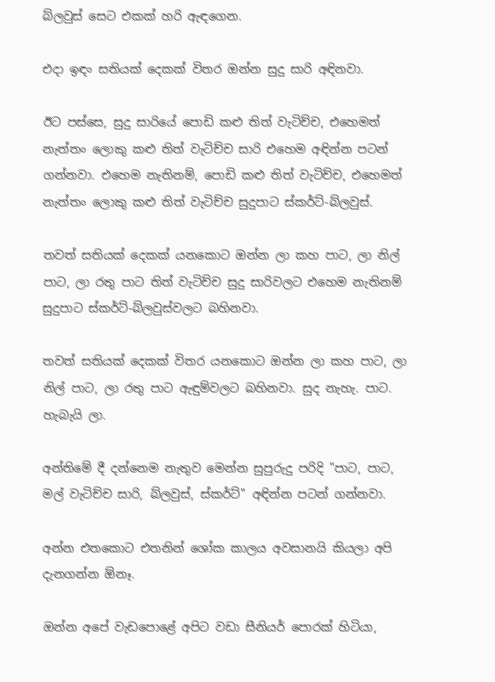බ්ලවුස් සෙට එකක් හරි ඇඳගෙන.

එදා ඉඳං සතියක් දෙකක් විතර ඔන්න සුදු සාරි අඳිනවා.

ඊට පස්සෙ, සුදු සාරියේ පොඩි කළු තිත් වැටිච්ච, එහෙමත් නැත්තං ලොකු කළු තිත් වැටිච්ච සාරි එහෙම අඳින්න පටන් ගන්නවා. එහෙම නැතිනම්, පොඩි කළු තිත් වැටිච්ච, එහෙමත් නැත්තං ලොකු කළු තිත් වැටිච්ච සුදුපාට ස්කර්ට්-බ්ලවුස්.

තවත් සතියක් දෙකක් යනකොට ඔන්න ලා කහ පාට, ලා නිල් පාට, ලා රතු පාට තිත් වැටිච්ච සුදු සාරිවලට එහෙම නැතිනම් සුදුපාට ස්කර්ට්-බ්ලවුස්වලට බහිනවා.

තවත් සතියක් දෙකක් විතර යනකොට ඔන්න ලා කහ පාට, ලා නිල් පාට, ලා රතු පාට ඇඳුම්වලට බහිනවා. සුද නැහැ. පාට. හැබැයි ලා.

අන්තිමේ දී දන්නෙම නැතුව මෙන්න සුපුරුදු පරිදි "පාට, පාට, මල් වැටිච්ච සාරි, බ්ලවුස්, ස්කර්ට්" අඳින්න පටන් ගන්නවා.

අන්න එතකොට එතනින් ශෝක කාලය අවසානයි කියලා අපි දැනගන්න ඕනෑ.

ඔන්න අපේ වැඩපොළේ අපිට වඩා සීනියර් පොරක් හිටියා,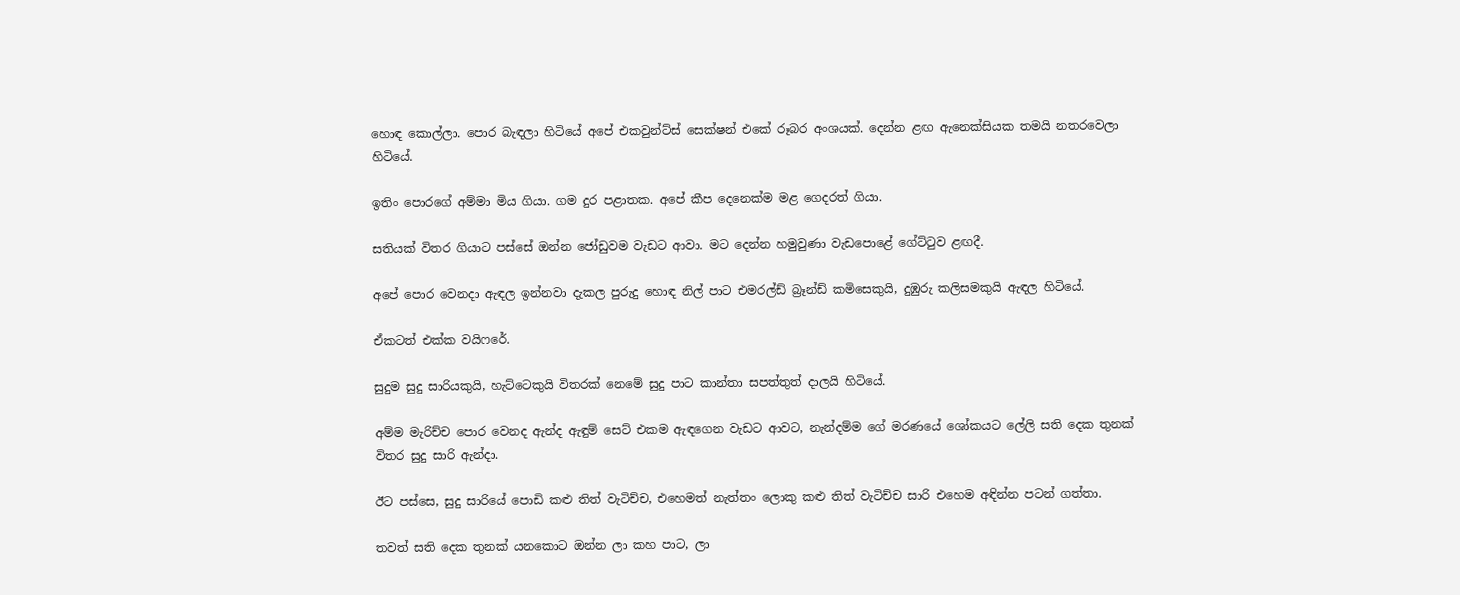හොඳ කොල්ලා. පොර බැඳලා හිටියේ අපේ එකවුන්ට්ස් සෙක්ෂන් එකේ රූබර අංශයක්. දෙන්න ළඟ ඇනෙක්සියක තමයි නතරවෙලා හිටියේ.

ඉතිං පොරගේ අම්මා මිය ගියා. ගම දුර පළාතක. අපේ කීප දෙනෙක්ම මළ ගෙදරත් ගියා.

සතියක් විතර ගියාට පස්සේ ඔන්න ජෝඩුවම වැඩට ආවා. මට දෙන්න හමුවුණා වැඩපොළේ ගේට්ටුව ළඟදී.

අපේ පොර වෙනදා ඇඳල ඉන්නවා දැකල පුරුදු හොඳ නිල් පාට එමරල්ඩ් බ්‍රෑන්ඩ් කමිසෙකුයි, දුඹුරු කලිසමකුයි ඇඳල හිටියේ.

ඒකටත් එක්ක වයිෆරේ.

සුදුම සුදු සාරියකුයි, හැට්ටෙකුයි විතරක් නෙමේ සුදු පාට කාන්තා සපත්තුත් දාලයි හිටියේ.

අම්ම මැරිච්ච පොර වෙනද ඇන්ද ඇඳුම් සෙට් එකම ඇඳගෙන වැඩට ආවට, නැන්දම්ම ගේ මරණයේ ශෝකයට ලේලි සති දෙක තුනක් විතර සුදු සාරි ඇන්දා.

ඊට පස්සෙ, සුදු සාරියේ පොඩි කළු තිත් වැටිච්ච, එහෙමත් නැත්තං ලොකු කළු තිත් වැටිච්ච සාරි එහෙම අඳින්න පටන් ගත්තා.

තවත් සති දෙක තුනක් යනකොට ඔන්න ලා කහ පාට, ලා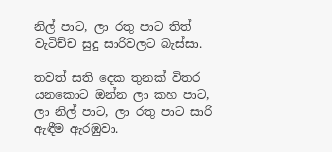නිල් පාට, ලා රතු පාට තිත් වැටිච්ච සුදු සාරිවලට බැස්සා.

තවත් සති දෙක තුනක් විතර යනකොට ඔන්න ලා කහ පාට, ලා නිල් පාට, ලා රතු පාට සාරි ඇඳීම ඇරඹුවා.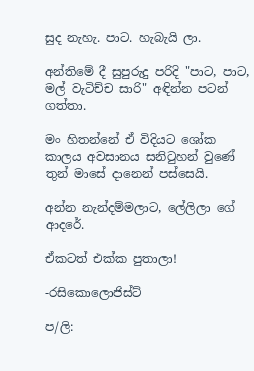සුද නැහැ. පාට. හැබැයි ලා.

අන්තිමේ දී සුපුරුදු පරිදි "පාට, පාට, මල් වැටිච්ච සාරි" අඳින්න පටන් ගත්තා.

මං හිතන්නේ ඒ විදියට ශෝක කාලය අවසානය සනිටුහන් වුණේ තුන් මාසේ දානෙන් පස්සෙයි.

අන්න නැන්දම්මලාට, ලේලිලා ගේ ආදරේ.

ඒකටත් එක්ක පුතාලා!

-රසිකොලොජිස්ට්

ප/ලි: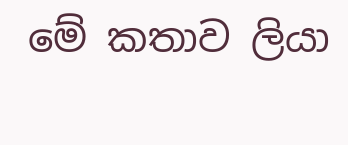මේ කතාව ලියා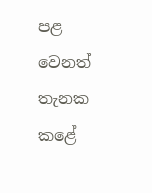පළ වෙනත් තැනක කළේ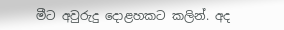මීට අවුරුදු දොළහකට කලින්. අද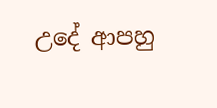උදේ ආපහු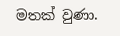මතක් වුණා.